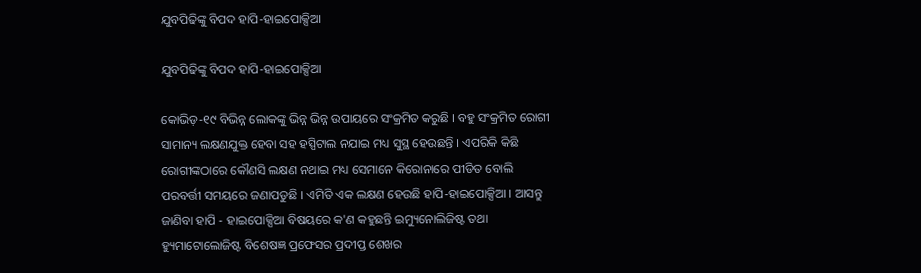ଯୁବପିଢିଙ୍କୁ ବିପଦ ହାପି-ହାଇପୋକ୍ସିଆ

ଯୁବପିଢିଙ୍କୁ ବିପଦ ହାପି-ହାଇପୋକ୍ସିଆ

କୋଭିଡ଼-୧୯ ବିଭିନ୍ନ ଲୋକଙ୍କୁ ଭିନ୍ନ ଭିନ୍ନ ଉପାୟରେ ସଂକ୍ରମିତ କରୁଛି । ବହୁ ସଂକ୍ରମିତ ରୋଗୀ ସାମାନ୍ୟ ଲକ୍ଷଣଯୁକ୍ତ ହେବା ସହ ହସ୍ପିଟାଲ ନଯାଇ ମଧ୍ୟ ସୁସ୍ଥ ହେଉଛନ୍ତି । ଏପରିକି କିଛି ରୋଗୀଙ୍କଠାରେ କୌଣସି ଲକ୍ଷଣ ନଥାଇ ମଧ୍ୟ ସେମାନେ କିରୋନାରେ ପୀଡିତ ବୋଲି ପରବର୍ତ୍ତୀ ସମୟରେ ଜଣାପଡୁଛି । ଏମିତି ଏକ ଲକ୍ଷଣ ହେଉଛି ହାପି-ହାଇପୋକ୍ସିଆ । ଆସନ୍ତୁ ଜାଣିବା ହାପି - ହାଇପୋକ୍ସିଆ ବିଷୟରେ କ'ଣ କହୁଛନ୍ତି ଇମ୍ୟୁନୋଲିଜିଷ୍ଟ ତଥା ହ୍ୟୁମାଟୋଲୋଜିଷ୍ଟ ବିଶେଷଜ୍ଞ ପ୍ରଫେସର ପ୍ରଦୀପ୍ତ ଶେଖର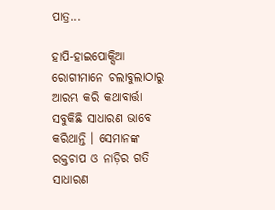ପାତ୍ର...

ହାପି-ହାଇପୋକ୍ସିଆ ରୋଗୀମାନେ ଚଲାବୁଲାଠାରୁ ଆରମ୍ଭ କରି କଥାବାର୍ତ୍ତା ସବୁକିଛି ସାଧାରଣ ଭାବେ କରିଥାନ୍ତି । ସେମାନଙ୍କ ରକ୍ତଚାପ ଓ ନାଡ଼ିର ଗତି ସାଧାରଣ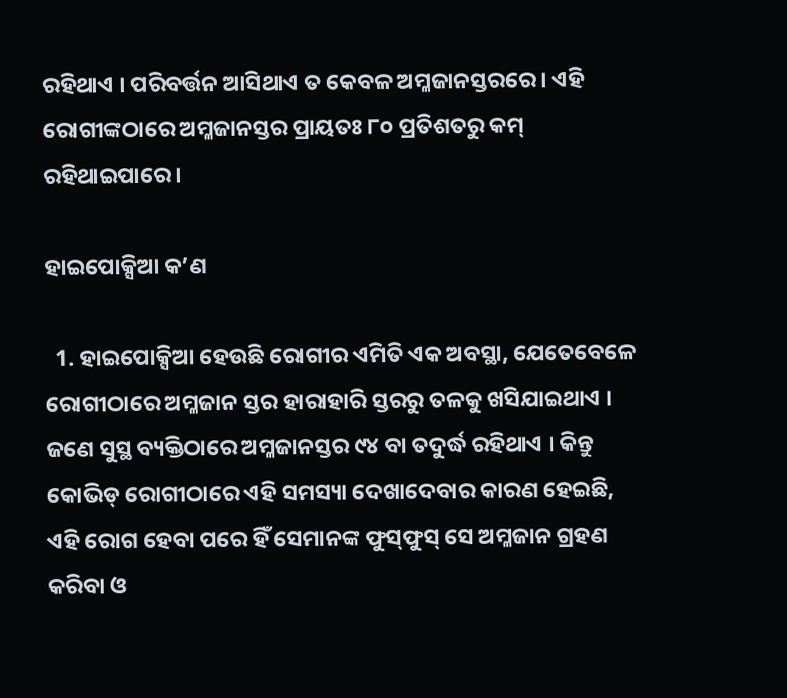ରହିଥାଏ । ପରିବର୍ତ୍ତନ ଆସିଥାଏ ତ କେବଳ ଅମ୍ଳଜାନସ୍ତରରେ । ଏହି ରୋଗୀଙ୍କଠାରେ ଅମ୍ଳଜାନସ୍ତର ପ୍ରାୟତଃ ୮୦ ପ୍ରତିଶତରୁ କମ୍ ରହିଥାଇପାରେ ।

ହାଇପୋକ୍ସିଆ କ’ଣ

  1. ହାଇପୋକ୍ସିଆ ହେଉଛି ରୋଗୀର ଏମିତି ଏକ ଅବସ୍ଥା, ଯେତେବେଳେ ରୋଗୀଠାରେ ଅମ୍ଳଜାନ ସ୍ତର ହାରାହାରି ସ୍ତରରୁ ତଳକୁ ଖସିଯାଇଥାଏ । ଜଣେ ସୁସ୍ଥ ବ୍ୟକ୍ତିଠାରେ ଅମ୍ଳଜାନସ୍ତର ୯୪ ବା ତଦୁର୍ଦ୍ଧ ରହିଥାଏ । କିନ୍ତୁ କୋଭିଡ୍ ରୋଗୀଠାରେ ଏହି ସମସ୍ୟା ଦେଖାଦେବାର କାରଣ ହେଇଛି, ଏହି ରୋଗ ହେବା ପରେ ହିଁ ସେମାନଙ୍କ ଫୁସ୍‌ଫୁସ୍‌ ସେ ଅମ୍ଳଜାନ ଗ୍ରହଣ କରିବା ଓ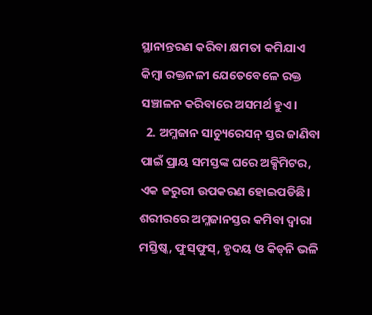ସ୍ଥାନାନ୍ତରଣ କରିବା କ୍ଷମତା କମିଯାଏ କିମ୍ବା ରକ୍ତନଳୀ ଯେତେବେଳେ ରକ୍ତ ସଞ୍ଚାଳନ କରିବାରେ ଅସମର୍ଥ ହୁଏ।
  2. ଅମ୍ଳଜାନ ସାଚ୍ୟୁରେସନ୍ ସ୍ତର ଜାଣିବା ପାଇଁ ପ୍ରାୟ ସମସ୍ତଙ୍କ ଘରେ ଅକ୍ସିମିଟର, ଏକ ଜରୁରୀ ଉପକରଣ ହୋଇପଡିଛି। ଶରୀରରେ ଅମ୍ଳଜାନସ୍ତର କମିବା ଦ୍ଵାରା ମସ୍ତିଷ୍କ, ଫୁସ୍‌ଫୁସ୍‌, ହୃଦୟ ଓ କିଡ୍‌ନି ଭଳି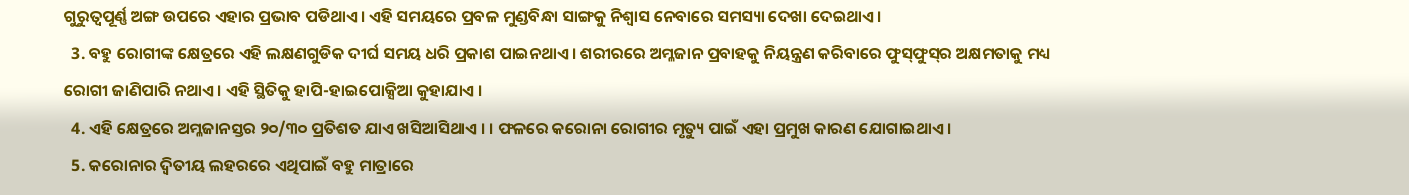ଗୁରୁତ୍ବପୂର୍ଣ୍ଣ ଅଙ୍ଗ ଉପରେ ଏହାର ପ୍ରଭାବ ପଡିଥାଏ। ଏହି ସମୟରେ ପ୍ରବଳ ମୁଣ୍ଡବିନ୍ଧା ସାଙ୍ଗକୁ ନିଶ୍ବାସ ନେବାରେ ସମସ୍ୟା ଦେଖା ଦେଇଥାଏ ।
  3. ବହୁ ରୋଗୀଙ୍କ କ୍ଷେତ୍ରରେ ଏହି ଲକ୍ଷଣଗୁଡିକ ଦୀର୍ଘ ସମୟ ଧରି ପ୍ରକାଶ ପାଇନଥାଏ। ଶରୀରରେ ଅମ୍ଳଜାନ ପ୍ରବାହକୁ ନିୟନ୍ତ୍ରଣ କରିବାରେ ଫୁସ୍‌ଫୁସ୍‌ର ଅକ୍ଷମତାକୁ ମଧ୍ୟ ରୋଗୀ ଜାଣିପାରି ନଥାଏ । ଏହି ସ୍ଥିତିକୁ ହାପି-ହାଇପୋକ୍ସିଆ କୁହାଯାଏ ।
  4. ଏହି କ୍ଷେତ୍ରରେ ଅମ୍ଳଜାନସ୍ତର ୨୦/୩୦ ପ୍ରତିଶତ ଯାଏ ଖସିଆସିଥାଏ । । ଫଳରେ କରୋନା ରୋଗୀର ମୃତ୍ୟୁ ପାଇଁ ଏହା ପ୍ରମୁଖ କାରଣ ଯୋଗାଇଥାଏ ।
  5. କରୋନାର ଦ୍ଵିତୀୟ ଲହରରେ ଏଥିପାଇଁ ବହୁ ମାତ୍ରାରେ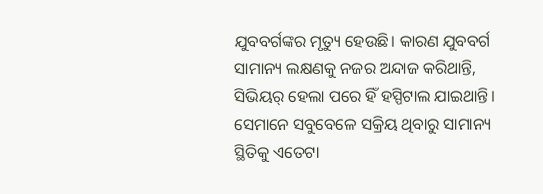ଯୁବବର୍ଗଙ୍କର ମୃତ୍ୟୁ ହେଉଛି। କାରଣ ଯୁବବର୍ଗ ସାମାନ୍ୟ ଲକ୍ଷଣକୁ ନଜର ଅନ୍ଦାଜ କରିଥାନ୍ତି, ସିଭିୟର୍ ହେଲା ପରେ ହିଁ ହସ୍ପିଟାଲ ଯାଇଥାନ୍ତି। ସେମାନେ ସବୁବେଳେ ସକ୍ରିୟ ଥିବାରୁ ସାମାନ୍ୟ ସ୍ଥିତିକୁ ଏତେଟା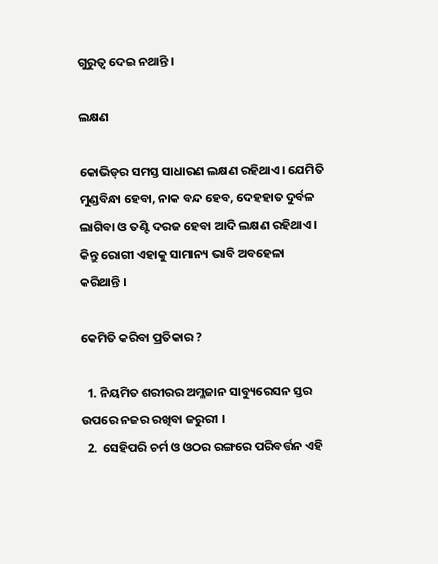ଗୁରୁତ୍ବ ଦେଇ ନଥାନ୍ତି ।

ଲକ୍ଷଣ

କୋଭିଡ୍‌ର ସମସ୍ତ ସାଧାରଣ ଲକ୍ଷଣ ରହିଥାଏ। ଯେମିତି ମୁଣ୍ଡବିନ୍ଧା ହେବା, ନାକ ବନ୍ଦ ହେବ, ଦେହହାତ ଦୁର୍ବଳ ଲାଗିବା ଓ ତଣ୍ଟି ଦରଜ ହେବା ଆଦି ଲକ୍ଷଣ ରହିଥାଏ। କିନ୍ତୁ ରୋଗୀ ଏହାକୁ ସାମାନ୍ୟ ଭାବି ଅବହେଳା କରିଥାନ୍ତି ।

କେମିତି କରିବା ପ୍ରତିକାର ?

  1. ନିୟମିତ ଶରୀରର ଅମ୍ଳଜାନ ସାବ୍ୟୁରେସନ ସ୍ତର ଉପରେ ନଜର ରଖିବା ଜରୁରୀ ।
  2.  ସେହିପରି ଚର୍ମ ଓ ଓଠର ରଙ୍ଗରେ ପରିବର୍ତ୍ତନ ଏହି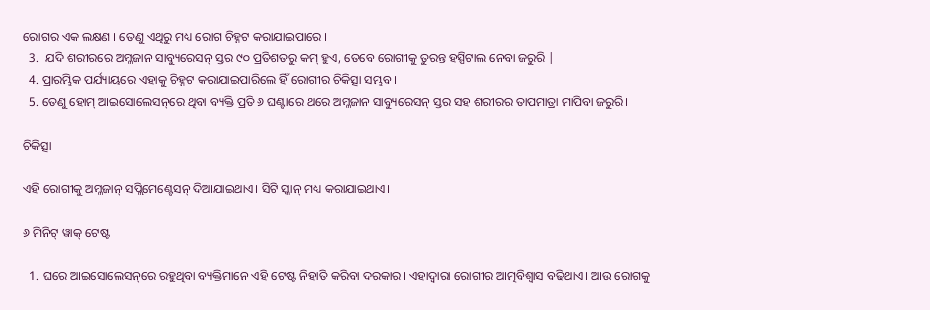ରୋଗର ଏକ ଲକ୍ଷଣ । ତେଣୁ ଏଥିରୁ ମଧ୍ୟ ରୋଗ ଚିହ୍ନଟ କରାଯାଇପାରେ ।
  3.  ଯଦି ଶରୀରରେ ଅମ୍ଳଜାନ ସାବ୍ୟୁରେସନ୍ ସ୍ତର ୯୦ ପ୍ରତିଶତରୁ କମ୍ ହୁଏ, ତେବେ ରୋଗୀକୁ ତୁରନ୍ତ ହସ୍ପିଟାଲ ନେବା ଜରୁରି |
  4. ପ୍ରାରମ୍ଭିକ ପର୍ଯ୍ୟାୟରେ ଏହାକୁ ଚିହ୍ନଟ କରାଯାଇପାରିଲେ ହିଁ ରୋଗୀର ଚିକିତ୍ସା ସମ୍ଭବ ।
  5. ତେଣୁ ହୋମ୍ ଆଇସୋଲେସନ୍‌ରେ ଥିବା ବ୍ୟକ୍ତି ପ୍ରତି ୬ ଘଣ୍ଟାରେ ଥରେ ଅମ୍ଳଜାନ ସାବ୍ୟୁରେସନ୍ ସ୍ତର ସହ ଶରୀରର ତାପମାତ୍ରା ମାପିବା ଜରୁରି।

ଚିକିତ୍ସା

ଏହି ରୋଗୀକୁ ଅମ୍ଳଜାନ୍ ସପ୍ଲିମେଣ୍ଟେସନ୍ ଦିଆଯାଇଥାଏ। ସିଟି ସ୍କାନ୍ ମଧ୍ୟ କରାଯାଇଥାଏ।

୬ ମିନିଟ୍ ୱାକ୍ ଟେଷ୍ଟ

  1. ଘରେ ଆଇସୋଲେସନ୍‌ରେ ରହୁଥିବା ବ୍ୟକ୍ତିମାନେ ଏହି ଟେଷ୍ଟ ନିହାତି କରିବା ଦରକାର। ଏହାଦ୍ଵାରା ରୋଗୀର ଆତ୍ମବିଶ୍ଵାସ ବଢିଥାଏ। ଆଉ ରୋଗକୁ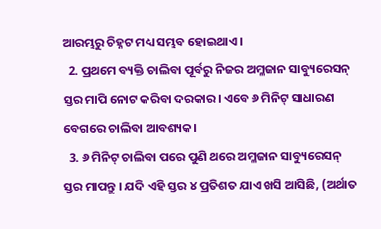ଆରମ୍ଭରୁ ଚିହ୍ନଟ ମଧ୍ୟ ସମ୍ଭବ ହୋଇଥାଏ।
  2. ପ୍ରଥମେ ବ୍ୟକ୍ତି ଚାଲିବା ପୂର୍ବରୁ ନିଜର ଅମ୍ଳଜାନ ସାବ୍ୟୁରେସନ୍ ସ୍ତର ମାପି ନୋଟ କରିବା ଦରକାର। ଏବେ ୬ ମିନିଟ୍ ସାଧାରଣ ବେଗରେ ଚାଲିବା ଆବଶ୍ୟକ।
  3. ୬ ମିନିଟ୍ ଚାଲିବା ପରେ ପୁଣି ଥରେ ଅମ୍ଳଜାନ ସାବ୍ୟୁରେସନ୍ ସ୍ତର ମାପନ୍ତୁ । ଯଦି ଏହି ସ୍ତର ୪ ପ୍ରତିଶତ ଯାଏ ଖସି ଆସିଛି, (ଅର୍ଥାତ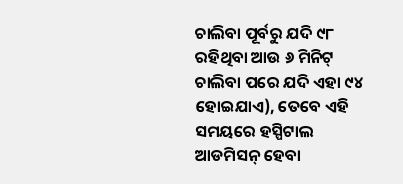ଚାଲିବା ପୂର୍ବରୁ ଯଦି ୯୮ ରହିଥିବା ଆଉ ୬ ମିନିଟ୍ ଚାଲିବା ପରେ ଯଦି ଏହା ୯୪ ହୋଇଯାଏ), ତେବେ ଏହି ସମୟରେ ହସ୍ପିଟାଲ ଆଡମିସନ୍ ହେବା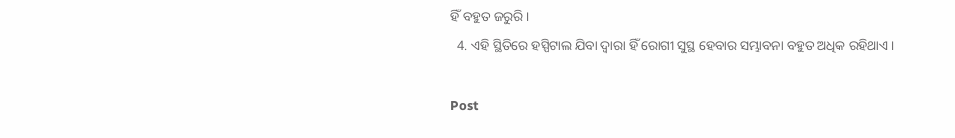ହିଁ ବହୁତ ଜରୁରି।
  4. ଏହି ସ୍ଥିତିରେ ହସ୍ପିଟାଲ ଯିବା ଦ୍ଵାରା ହିଁ ରୋଗୀ ସୁସ୍ଥ ହେବାର ସମ୍ଭାବନା ବହୁତ ଅଧିକ ରହିଥାଏ।

Post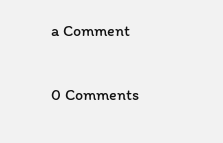a Comment

0 Comments